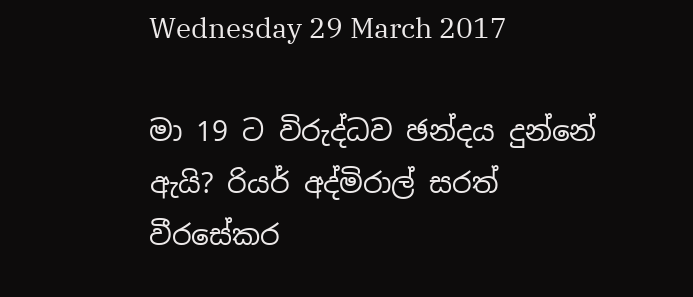Wednesday 29 March 2017

මා 19 ට විරුද්ධව ඡන්දය දුන්නේ ඇයි? රියර් අද්මිරාල් සරත් වීරසේකර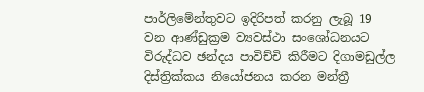පාර්ලිමේන්තුවට ඉදිරිපත් කරනු ලැබූ 19 වන ආණ්ඩුක්‍රම ව්‍යවස්ථා සංශෝධනයට විරුද්ධව ඡන්දය පාවිච්චි කිරීමට දිගාමඩුල්ල දිස්ත්‍රික්කය නියෝජනය කරන මන්ත්‍රී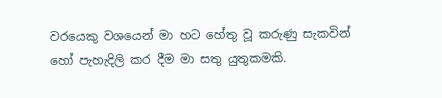වරයෙකු වශයෙන් මා හට හේතු වූ කරුණු සැකවින් හෝ පැහැදිලි කර දීම මා සතු යුතුකමකි.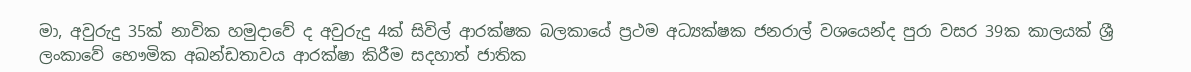මා, අවුරුදු 35ක් නාවික හමුදාවේ ද අවුරුදු 4ක් සිවිල් ආරක්ෂක බලකායේ ප්‍රථම අධ්‍යක්ෂක ජනරාල් වශයෙන්ද පුරා වසර 39ක කාලයක් ශ්‍රී ලංකාවේ භෞමික අඛන්ඩතාවය ආරක්ෂා කිරීම සදහාත් ජාතික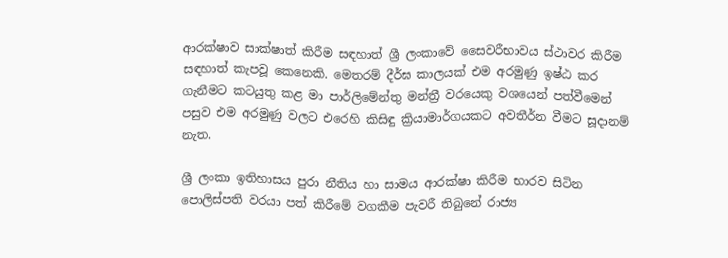ආරක්ෂාව සාක්ෂාත් කිරීම සඳහාත් ශ්‍රී ලංකාවේ සෛවරීභාවය ස්ථාවර කිරීම සඳහාත් කැපවූ කෙනෙකි. මෙතරම් දීර්ඝ කාලයක් එම අරමුණු ඉෂ්ඨ කර ගැනීමට කටයුතු කළ මා පාර්ලිමේන්තු මන්ත්‍රී වරයෙකු වශයෙන් පත්වීමෙන් පසුව එම අරමුණු වලට එරෙහි කිසිඳු ක්‍රියාමාර්ගයකට අවතීර්න වීමට සූදානම් නැත.

ශ්‍රී ලංකා ඉතිහාසය පුරා නීතිය හා සාමය ආරක්ෂා කිරීම භාරව සිටින පොලිස්පති වරයා පත් කිරීමේ වගකීම පැවරී තිබුනේ රාජ්‍ය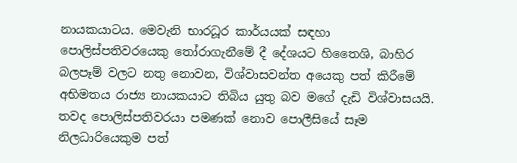නායකයාටය. මෙවැනි භාරධූර කාර්යයක් සඳහා පොලිස්පතිවරයෙකු තෝරාගැනීමේ දී දේශයට හිතෛශි, බාහිර බලපෑම් වලට නතු නොවන, විශ්වාසවන්ත අයෙකු පත් කිරීමේ අභිමතය රාජ්‍ය නායකයාට තිබිය යුතු බව මගේ දැඩි විශ්වාසයයි. තවද පොලිස්පතිවරයා පමණක් නොව පොලීසියේ සෑම නිලධාරියෙකුම පත්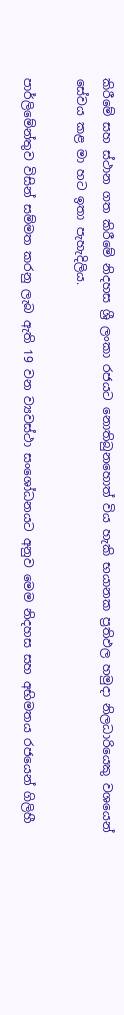කිරීමේ සහ ස්ථාන ගත කිරීමේ නිදහස ශ්‍රී ලංකා රජයට නොතිබුනහොත් විය හැකි භයානක ප්‍රතිඵල හමුදා නිලධාරියෙකු වශයෙන් සේවය කළ මා හට ඉතා පැහැදිලිය.

පාර්ලිමේන්තුව විසින් සම්මත කරනු ලැබ ඇති 19 වන ව්‍යවස්ථා සංශෝධනයට අනුව මෙම නිදහස සහ අභිමතය රජයෙන් ගිලිහී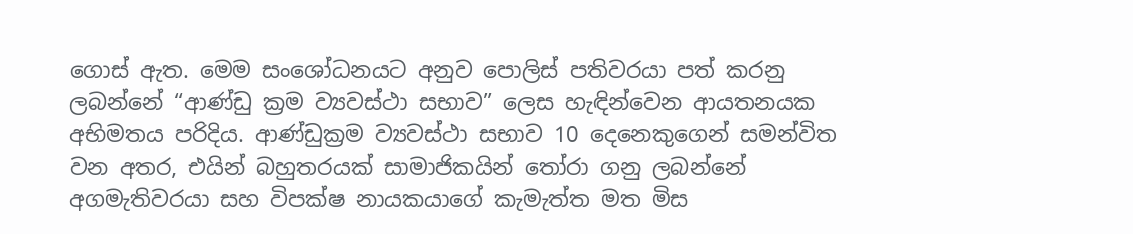ගොස් ඇත. මෙම සංශෝධනයට අනුව පොලිස් පතිවරයා පත් කරනු ලබන්නේ “ආණ්ඩු ක්‍රම ව්‍යවස්ථා සභාව” ලෙස හැඳින්වෙන ආයතනයක අභිමතය පරිදිය. ආණ්ඩුක්‍රම ව්‍යවස්ථා සභාව 10 දෙනෙකුගෙන් සමන්විත වන අතර, එයින් බහුතරයක් සාමාජිකයින් තෝරා ගනු ලබන්නේ අගමැතිවරයා සහ විපක්ෂ නායකයාගේ කැමැත්ත මත මිස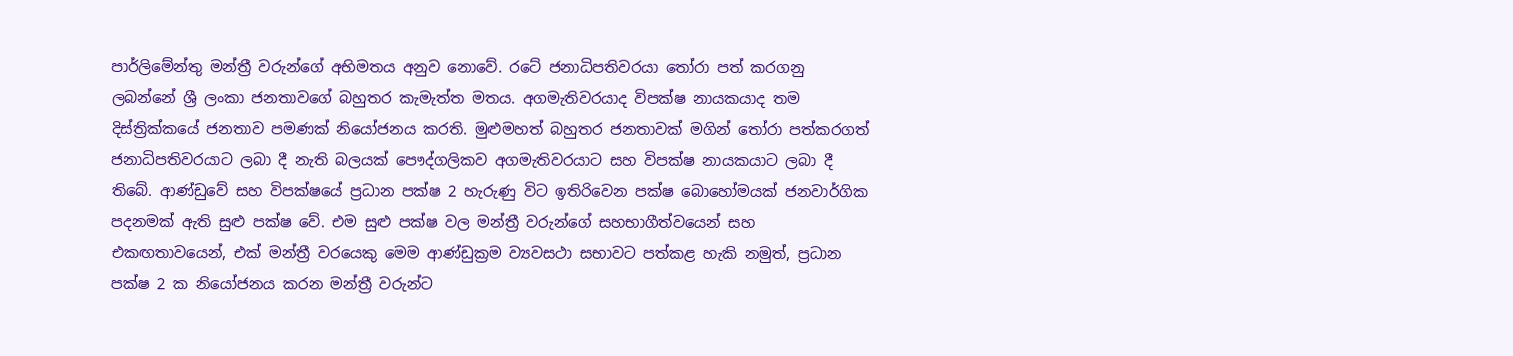පාර්ලිමේන්තු මන්ත්‍රී වරුන්ගේ අභිමතය අනුව නොවේ. රටේ ජනාධිපතිවරයා තෝරා පත් කරගනු ලබන්නේ ශ්‍රී ලංකා ජනතාවගේ බහුතර කැමැත්ත මතය. අගමැතිවරයාද විපක්ෂ නායකයාද තම දිස්ත්‍රික්කයේ ජනතාව පමණක් නියෝජනය කරති. මුළුමහත් බහුතර ජනතාවක් මගින් තෝරා පත්කරගත් ජනාධිපතිවරයාට ලබා දී නැති බලයක් පෞද්ගලිකව අගමැතිවරයාට සහ විපක්ෂ නායකයාට ලබා දී තිබේ. ආණ්ඩුවේ සහ විපක්ෂයේ ප්‍රධාන පක්ෂ 2 හැරුණු විට ඉතිරිවෙන පක්ෂ බොහෝමයක් ජනවාර්ගික පදනමක් ඇති සුළු පක්ෂ වේ. එම සුළු පක්ෂ වල මන්ත්‍රී වරුන්ගේ සහභාගීත්වයෙන් සහ එකඟතාවයෙන්, එක් මන්ත්‍රී වරයෙකු මෙම ආණ්ඩුක්‍රම ව්‍යවසථා සභාවට පත්කළ හැකි නමුත්, ප්‍රධාන පක්ෂ 2 ක නියෝජනය කරන මන්ත්‍රී වරුන්ට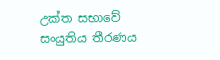උක්ත සභාවේ සංයුතිය තීරණය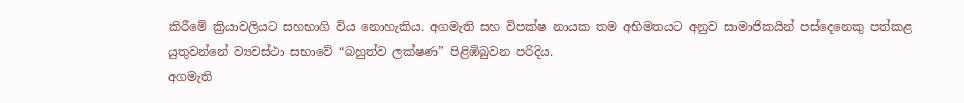කිරීමේ ක්‍රියාවලියට සහභාගි විය නොහැකිය. අගමැති සහ විපක්ෂ නායක තම අභිමතයට අනුව සාමාජිකයින් පස්දෙනෙකු පත්කළ යුතුවන්නේ ව්‍යවස්ථා සභාවේ “බහුත්ව ලක්ෂණ” පිළිඹිබුවන පරිදිය.
අගමැති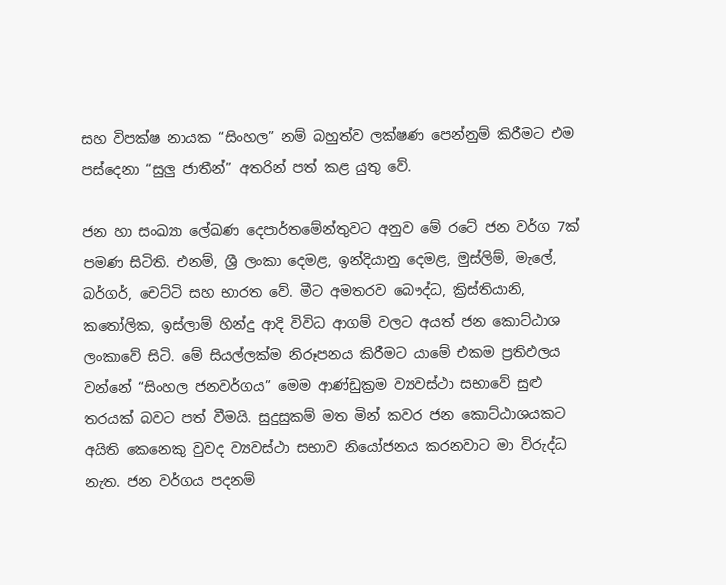සහ විපක්ෂ නායක “සිංහල” නම් බහුත්ව ලක්ෂණ පෙන්නුම් කිරීමට එම පස්දෙනා “සුලු ජාතීන්” අතරින් පත් කළ යුතු වේ.

ජන හා සංඛ්‍යා ලේඛණ දෙපාර්තමේන්තුවට අනුව මේ රටේ ජන වර්ග 7ක් පමණ සිටිති. එනම්, ශ්‍රී ලංකා දෙමළ, ඉන්දියානු දෙමළ, මුස්ලිම්, මැලේ, බර්ගර්, චෙට්ටි සහ භාරත වේ. මීට අමතරව බෞද්ධ, ක්‍රිස්තියානි, කතෝලික, ඉස්ලාම් හින්දු ආදි විවිධ ආගම් වලට අයත් ජන කොට්ඨාශ ලංකාවේ සිටි. මේ සියල්ලක්ම නිරූපනය කිරීමට යාමේ එකම ප්‍රතිඵලය වන්නේ “සිංහල ජනවර්ගය” මෙම ආණ්ඩුක්‍රම ව්‍යවස්ථා සභාවේ සුළු තරයක් බවට පත් වීමයි. සුදුසුකම් මත මින් කවර ජන කොට්ඨාශයකට අයිති කෙනෙකු වුවද ව්‍යවස්ථා සභාව නියෝජනය කරනවාට මා විරුද්ධ නැත. ජන වර්ගය පදනම්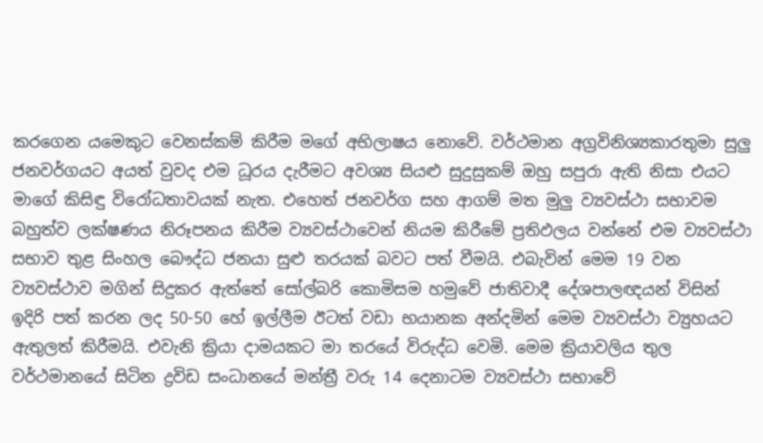කරගෙන යමෙකුට වෙනස්කම් කිරීම මගේ අභිලාෂය නොවේ. වර්ථමාන අග්‍රවිනිශ්‍යකාරතුමා සුලු ජනවර්ගයට අයත් වුවද එම ධූරය දැරීමට අවශ්‍ය සියළු සුදුසුකම් ඔහු සපුරා ඇති නිසා එයට මාගේ කිසිඳු විරෝධතාවයක් නැත. එහෙත් ජනවර්ග සහ ආගම් මත මුලු ව්‍යවස්ථා සභාවම බහුත්ව ලක්ෂණය නිරූපනය කිරීම ව්‍යවස්ථාවෙන් නියම කිරීමේ ප්‍රතිඵලය වන්නේ එම ව්‍යවස්ථා සභාව තුළ සිංහල බෞද්ධ ජනයා සුළු තරයක් බවට පත් වීමයි. එබැවින් මෙම 19 වන ව්‍යවස්ථාව මගින් සිදුකර ඇත්තේ සෝල්බරි කොමිසම හමුවේ ජාතිවාදී දේශපාලඥයන් විසින් ඉදිරි පත් කරන ලද 50-50 හේ ඉල්ලීම ඊටත් වඩා භයානක අන්දමින් මෙම ව්‍යවස්ථා ව්‍යුහයට ඇතුලත් කිරීමයි. එවැනි ක්‍රියා දාමයකට මා තරයේ විරුද්ධ වෙමි. මෙම ක්‍රියාවලිය තුල වර්ථමානයේ සිටින ද්‍රවිඩ සංධානයේ මන්ත්‍රී වරු 14 දෙනාටම ව්‍යවස්ථා සභාවේ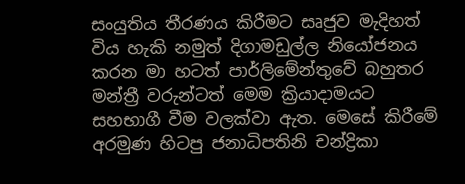සංයුතිය තීරණය කිරීමට සෘජුව මැදිහත් විය හැකි නමුත් දිගාමඩුල්ල නියෝජනය කරන මා හටත් පාර්ලිමේන්තුවේ බහුතර මන්ත්‍රී වරුන්ටත් මෙම ක්‍රියාදාමයට සහභාගී වීම වලක්වා ඇත. මෙසේ කිරීමේ අරමුණ හිටපු ජනාධිපතිනි චන්ද්‍රිකා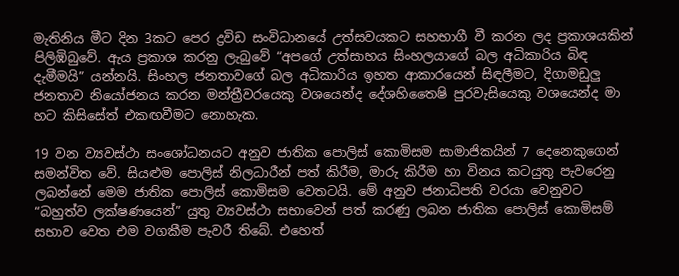මැතිනිය මීට දින 3කට පෙර ද්‍රවිඩ සංවිධානයේ උත්සවයකට සහභාගී වී කරන ලද ප්‍රකාශයකින් පිලිඹිබුවේ. ඇය ප්‍රකාශ කරනු ලැබුවේ “අපගේ උත්සාහය සිංහලයාගේ බල අධිකාරිය බිඳ දැමීමයි” යන්නයි. සිංහල ජනතාවගේ බල අධිකාරිය ඉහත ආකාරයෙන් සිඳලීමට, දිගාමඩුලු ජනතාව නියෝජනය කරන මන්ත්‍රීවරයෙකු වශයෙන්ද දේශහිතෛෂි පුරවැසියෙකු වශයෙන්ද මා හට කිසිසේත් එකඟවීමට නොහැක.

19 වන ව්‍යවස්ථා සංශෝධනයට අනුව ජාතික පොලිස් කොමිසම සාමාජිකයින් 7 දෙනෙකුගෙන් සමන්විත වේ. සියළුම පොලිස් නිලධාරීන් පත් කිරීම, මාරු කිරීම හා විනය කටයුතු පැවරෙනු ලබන්නේ මෙම ජාතික පොලිස් කොමිසම වෙතටයි. මේ අනුව ජනාධිපති වරයා වෙනුවට “බහුත්ව ලක්ෂණයෙන්” යුතු ව්‍යවස්ථා සභාවෙන් පත් කරණු ලබන ජාතික පොලිස් කොමිසම් සභාව වෙත එම වගකීම පැවරී තිබේ. එහෙත්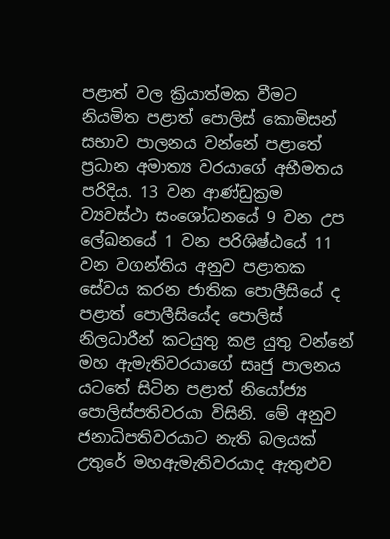පළාත් වල ක්‍රියාත්මක වීමට නියමිත පළාත් පොලිස් කොමිසන් සභාව පාලනය වන්නේ පළාතේ ප්‍රධාන අමාත්‍ය වරයාගේ අභීමතය පරිදිය. 13 වන ආණ්ඩුක්‍රම ව්‍යවස්ථා සංශෝධනයේ 9 වන උප ලේඛනයේ 1 වන පරිශිෂ්ඨයේ 11 වන වගන්තිය අනුව පළාතක සේවය කරන ජාතික පොලීසියේ ද පළාත් පොලීසියේද පොලිස් නිලධාරීන් කටයුතු කළ යුතු වන්නේ මහ ඇමැතිවරයාගේ සෘජු පාලනය යටතේ සිටින පළාත් නියෝජ්‍ය පොලිස්පතිවරයා විසිනි. මේ අනුව ජනාධිපතිවරයාට නැති බලයක් උතුරේ මහඇමැතිවරයාද ඇතුළුව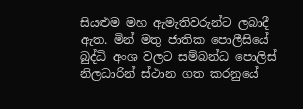සියළුම මහ ඇමැතිවරුන්ට ලබාදී ඇත. මින් මතු ජාතික පොලීසියේ බුද්ධි අංශ වලට සම්බන්ධ පොලිස් නිලධාරින් ස්ථාන ගත කරනුයේ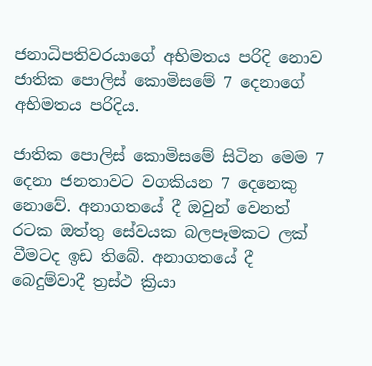ජනාධිපතිවරයාගේ අභිමතය පරිදි නොව ජාතික පොලිස් කොමිසමේ 7 දෙනාගේ අභිමතය පරිදිය.

ජාතික පොලිස් කොමිසමේ සිටින මෙම 7 දෙනා ජනතාවට වගකියන 7 දෙනෙකු නොවේ. අනාගතයේ දී ඔවුන් වෙනත් රටක ඔත්තු සේවයක බලපෑමකට ලක් වීමටද ඉඩ තිබේ. අනාගතයේ දී බෙදුම්වාදී ත්‍රස්ථ ක්‍රියා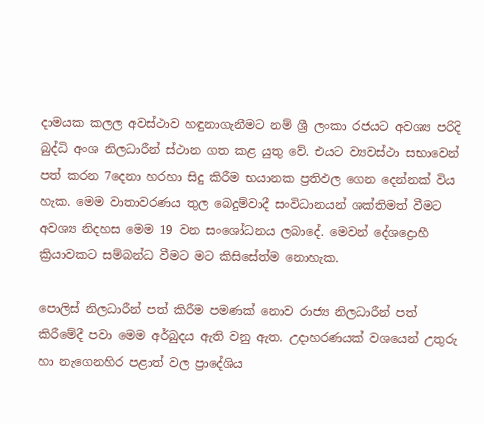දාමයක කලල අවස්ථාව හඳුනාගැනීමට නම් ශ්‍රී ලංකා රජයට අවශ්‍ය පරිදි බුද්ධි අංශ නිලධාරීන් ස්ථාන ගත කළ යුතු වේ. එයට ව්‍යවස්ථා සභාවෙන් පත් කරන 7දෙනා හරහා සිදු කිරීම භයානක ප්‍රතිඵල ගෙන දෙන්නක් විය හැක. මෙම වාතාවරණය තුල බෙදුම්වාදී සංවිධානයන් ශක්තිමත් වීමට අවශ්‍ය නිදහස මෙම 19 වන සංශෝධනය ලබාදේ. මෙවන් දේශද්‍රොහී ක්‍රියාවකට සම්බන්ධ වීමට මට කිසිසේත්ම නොහැක.

පොලිස් නිලධාරීන් පත් කිරීම පමණක් නොව රාජ්‍ය නිලධාරීන් පත් කිරීමේදී පවා මෙම අර්බුදය ඇති වනු ඇත. උදාහරණයක් වශයෙන් උතුරු හා නැගෙනහිර පළාත් වල ප්‍රාදේශිය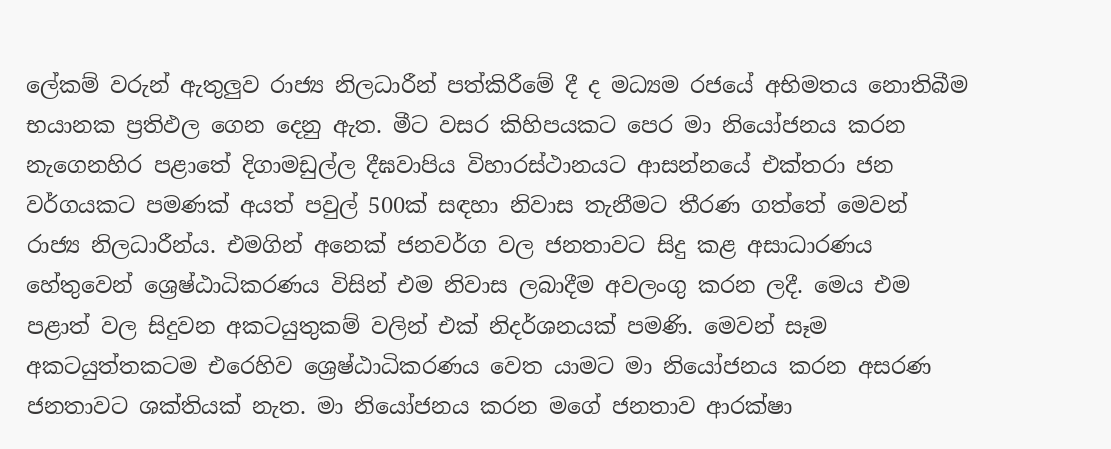ලේකම් වරුන් ඇතුලුව රාජ්‍ය නිලධාරීන් පත්කිරීමේ දී ද මධ්‍යම රජයේ අභිමතය නොතිබීම භයානක ප්‍රතිඵල ගෙන දෙනු ඇත. මීට වසර කිහිපයකට පෙර මා නියෝජනය කරන නැගෙනහිර පළාතේ දිගාමඩුල්ල දීඝවාපිය විහාරස්ථානයට ආසන්නයේ එක්තරා ජන වර්ගයකට පමණක් අයත් පවුල් 500ක් සඳහා නිවාස තැනීමට තීරණ ගත්තේ මෙවන් රාජ්‍ය නිලධාරීන්ය. එමගින් අනෙක් ජනවර්ග වල ජනතාවට සිදු කළ අසාධාරණය හේතුවෙන් ශ්‍රෙෂ්ඨාධිකරණය විසින් එම නිවාස ලබාදීම අවලංගු කරන ලදී. මෙය එම පළාත් වල සිදුවන අකටයුතුකම් වලින් එක් නිදර්ශනයක් පමණි. මෙවන් සෑම අකටයුත්තකටම එරෙහිව ශ්‍රෙෂ්ඨාධිකරණය වෙත යාමට මා නියෝජනය කරන අසරණ ජනතාවට ශක්තියක් නැත. මා නියෝජනය කරන මගේ ජනතාව ආරක්ෂා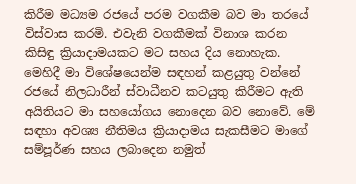කිරීම මධ්‍යම රජයේ පරම වගකීම බව මා තරයේ විස්වාස කරමි. එවැනි වගකීමක් විනාශ කරන කිසිඳු ක්‍රියාදාමයකට මට සහය දිය නොහැක. මෙහිදී මා විශේෂයෙන්ම සඳහන් කළයුතු වන්නේ රජයේ නිලධාරීන් ස්වාධීනව කටයුතු කිරීමට ඇති අයිතියට මා සහයෝගය නොදෙන බව නොවේ. මේ සඳහා අවශ්‍ය නීතිමය ක්‍රියාදාමය සැකසීමට මාගේ සම්පූර්ණ සහය ලබාදෙන නමුත්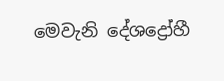මෙවැනි දේශද්‍රෝහී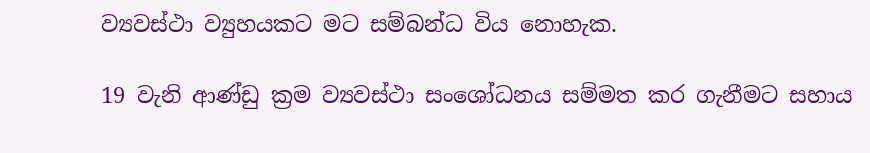ව්‍යවස්ථා ව්‍යුහයකට මට සම්බන්ධ විය නොහැක.

19 වැනි ආණ්ඩු ක්‍රම ව්‍යවස්ථා සංශෝධනය සම්මත කර ගැනීමට සහාය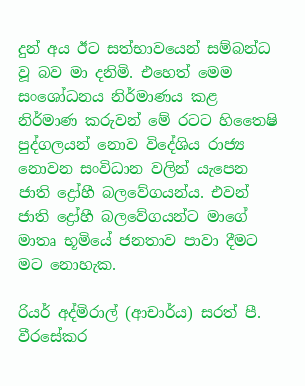දුන් අය ඊට සත්භාවයෙන් සම්බන්ධ වූ බව මා දනිමි. එහෙත් මෙම සංශෝධනය නිර්මාණය කළ නිර්මාණ කරුවන් මේ රටට හිතෛෂි පුද්ගලයන් නොව විදේශිය රාජ්‍ය නොවන සංවිධාන වලින් යැපෙන ජාති ද්‍රෝහී බලවේගයන්ය. එවන් ජාති ද්‍රෝහී බලවේගයන්ට මාගේ මාතෘ භූමියේ ජනතාව පාවා දීමට මට නොහැක.

රියර් අද්මිරාල් (ආචාර්ය) සරත් පී. වීරසේකර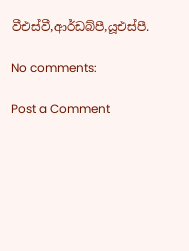වීඑස්වී,ආර්ඩබ්පී,යූඑස්පී.

No comments:

Post a Comment